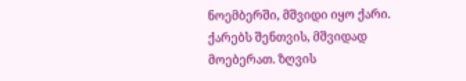ნოემბერში, მშვიდი იყო ქარი. ქარებს შენთვის, მშვიდად მოებერათ. ზღვის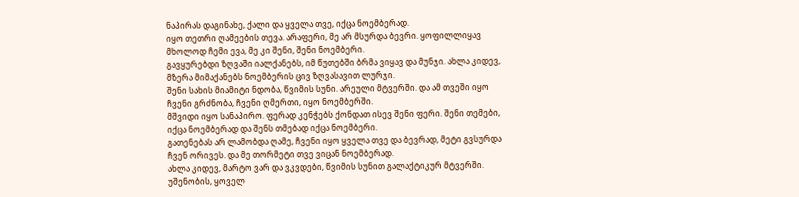ნაპირას დაგინახე, ქალი და ყველა თვე, იქცა ნოემბერად.
იყო თეთრი ღამეების თევა. არაფერი, მე არ მსურდა ბევრი. ყოფილლიყავ მხოლოდ ჩემი ევა, მე კი შენი, შენი ნოემბერი.
გავყურებდი ზღვაში იალქანებს, იმ წუთებში ბრმა ვიყავ და მუნჯი. ახლა კიდევ, მზერა მიმაქანებს ნოემბერის ცივ ზღვასავით ლურჯი.
შენი სახის მიამიტი ნდობა, წვიმის სუნი. არეული მტვერში. და ამ თვეში იყო ჩვენი გრძნობა, ჩვენი ღმერთი, იყო ნოემბერში.
მშვიდი იყო სანაპირო. ფერად კენჭებს ქონდათ ისევ შენი ფერი. შენი თემები, იქცა ნოემბერად და შენს თმებად იქცა ნოემბერი.
გათენებას არ ლამობდა ღამე, ჩვენი იყო ყველა თვე და ბევრად, მეტი გვსურდა ჩვენ ორივეს. და მე თორმეტი თვე ვიცან ნოემბერად.
ახლა კიდევ, მარტო ვარ და ვკვდები, წვიმის სუნით გალაქტიკურ მტვერში. უშენობის, ყოველ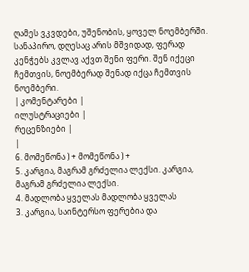ღამეს ვკვდები, უშენობის, ყოველ ნოემბერში.
სანაპირო, დღესაც არის მშვიდად, ფერად კენჭებს კვლავ აქვთ შენი ფერი. შენ იქეცი ჩემთვის, ნოემბერად შენად იქცა ჩემთვის ნოემბერი.
| კომენტარები |
ილუსტრაციები |
რეცენზიები |
|
6. მომეწონა ) + მომეწონა ) +
5. კარგია, მაგრამ გრძელია ლექსი. კარგია, მაგრამ გრძელია ლექსი.
4. მადლობა ყველას მადლობა ყველას
3. კარგია, საინტერსო ფერებია და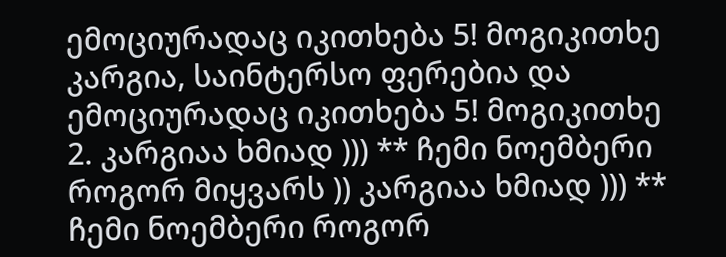ემოციურადაც იკითხება 5! მოგიკითხე კარგია, საინტერსო ფერებია და ემოციურადაც იკითხება 5! მოგიკითხე
2. კარგიაა ხმიად ))) ** ჩემი ნოემბერი როგორ მიყვარს )) კარგიაა ხმიად ))) ** ჩემი ნოემბერი როგორ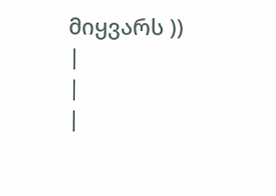მიყვარს ))
|
|
|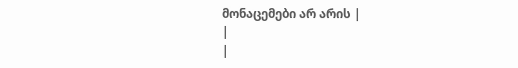მონაცემები არ არის |
|
|